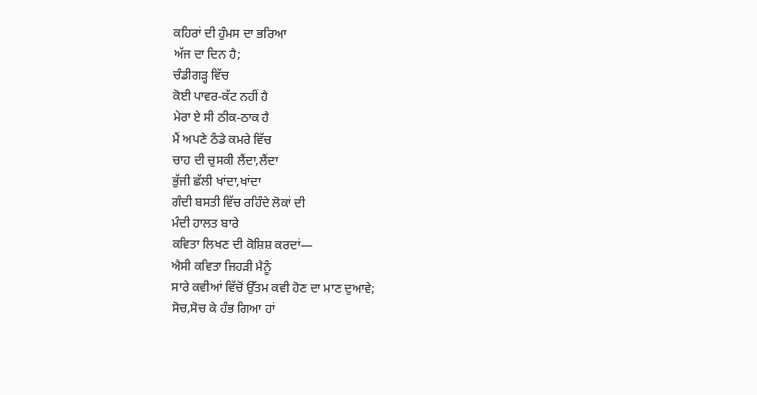ਕਹਿਰਾਂ ਦੀ ਹੁੰਮਸ ਦਾ ਭਰਿਆ
ਅੱਜ ਦਾ ਦਿਨ ਹੈ;
ਚੰਡੀਗੜ੍ਹ ਵਿੱਚ
ਕੋਈ ਪਾਵਰ-ਕੱਟ ਨਹੀਂ ਹੈ
ਮੇਰਾ ਏ ਸੀ ਠੀਕ-ਠਾਕ ਹੈ
ਮੈਂ ਅਪਣੇ ਠੰਡੇ ਕਮਰੇ ਵਿੱਚ
ਚਾਹ ਦੀ ਚੁਸਕੀ ਲੈਂਦਾ,ਲੈਂਦਾ
ਭੁੱਜੀ ਛੱਲੀ ਖਾਂਦਾ,ਖਾਂਦਾ
ਗੰਦੀ ਬਸਤੀ ਵਿੱਚ ਰਹਿੰਦੇ ਲੋਕਾਂ ਦੀ
ਮੰਦੀ ਹਾਲਤ ਬਾਰੇ
ਕਵਿਤਾ ਲਿਖਣ ਦੀ ਕੋਸ਼ਿਸ਼ ਕਰਦਾਂ—
ਐਸੀ ਕਵਿਤਾ ਜਿਹੜੀ ਮੈਨੂੰ
ਸਾਰੇ ਕਵੀਆਂ ਵਿੱਚੋਂ ਉੱਤਮ ਕਵੀ ਹੋਣ ਦਾ ਮਾਣ ਦੁਆਵੇ;
ਸੋਚ,ਸੋਚ ਕੇ ਹੰਭ ਗਿਆ ਹਾਂ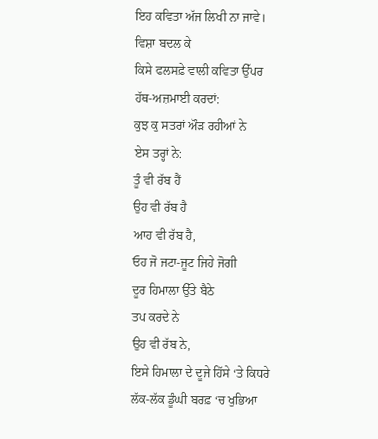ਇਹ ਕਵਿਤਾ ਅੱਜ ਲਿਖੀ ਨਾ ਜਾਵੇ।
ਵਿਸ਼ਾ ਬਦਲ ਕੇ
ਕਿਸੇ ਫਲਸਫ਼ੇ ਵਾਲੀ ਕਵਿਤਾ ਉੱਪਰ
ਹੱਥ-ਅਜ਼ਮਾਈ ਕਰਦਾਂ:
ਕੁਝ ਕੁ ਸਤਰਾਂ ਔੜ ਰਹੀਆਂ ਨੇ
ਏਸ ਤਰ੍ਹਾਂ ਨੇ:
ਤੂੰ ਵੀ ਰੱਬ ਹੈਂ
ਉਹ ਵੀ ਰੱਬ ਹੈ
ਆਹ ਵੀ ਰੱਬ ਹੈ,
ਓਹ ਜੋ ਜਟਾ-ਜੂਟ ਜਿਹੇ ਜੋਗੀ
ਦੂਰ ਹਿਮਾਲਾ ਉੱਤੇ ਬੈਠੇ
ਤਪ ਕਰਦੇ ਨੇ
ਉਹ ਵੀ ਰੱਬ ਨੇ,
ਇਸੇ ਹਿਮਾਲਾ ਦੇ ਦੂਜੇ ਹਿੱਸੇ ‘ਤੇ ਕਿਧਰੇ
ਲੱਕ-ਲੱਕ ਡੂੰਘੀ ਬਰਫ਼ ‘ਚ ਖੁਭਿਆ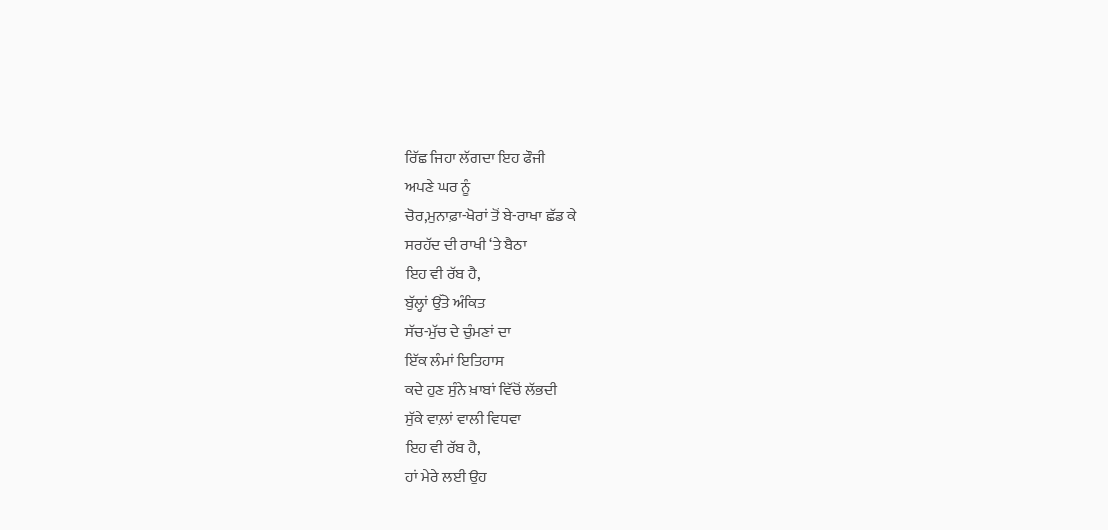ਰਿੱਛ ਜਿਹਾ ਲੱਗਦਾ ਇਹ ਫੌਜੀ
ਅਪਣੇ ਘਰ ਨੂੰ
ਚੋਰ,ਮੁਨਾਫ਼ਾ-ਖੋਰਾਂ ਤੋਂ ਬੇ-ਰਾਖਾ ਛੱਡ ਕੇ
ਸਰਹੱਦ ਦੀ ਰਾਖੀ ‘ਤੇ ਬੈਠਾ
ਇਹ ਵੀ ਰੱਬ ਹੈ,
ਬੁੱਲ੍ਹਾਂ ਉੱਤੇ ਅੰਕਿਤ
ਸੱਚ-ਮੁੱਚ ਦੇ ਚੁੰਮਣਾਂ ਦਾ
ਇੱਕ ਲੰਮਾਂ ਇਤਿਹਾਸ
ਕਦੇ ਹੁਣ ਸੁੰਨੇ ਖ਼ਾਬਾਂ ਵਿੱਚੋਂ ਲੱਭਦੀ
ਸੁੱਕੇ ਵਾਲ਼ਾਂ ਵਾਲੀ ਵਿਧਵਾ
ਇਹ ਵੀ ਰੱਬ ਹੈ,
ਹਾਂ ਮੇਰੇ ਲਈ ਉਹ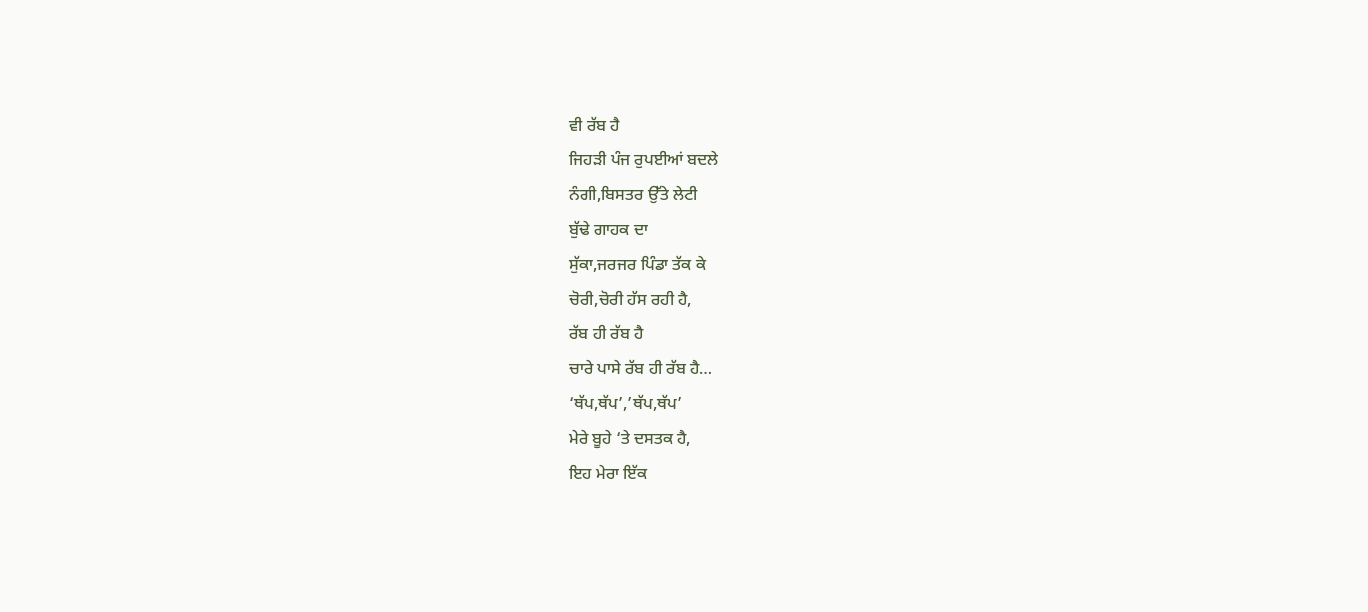ਵੀ ਰੱਬ ਹੈ
ਜਿਹੜੀ ਪੰਜ ਰੁਪਈਆਂ ਬਦਲੇ
ਨੰਗੀ,ਬਿਸਤਰ ਉੱਤੇ ਲੇਟੀ
ਬੁੱਢੇ ਗਾਹਕ ਦਾ
ਸੁੱਕਾ,ਜਰਜਰ ਪਿੰਡਾ ਤੱਕ ਕੇ
ਚੋਰੀ,ਚੋਰੀ ਹੱਸ ਰਹੀ ਹੈ,
ਰੱਬ ਹੀ ਰੱਬ ਹੈ
ਚਾਰੇ ਪਾਸੇ ਰੱਬ ਹੀ ਰੱਬ ਹੈ…
‘ਥੱਪ,ਥੱਪ’,’ਥੱਪ,ਥੱਪ’
ਮੇਰੇ ਬੂਹੇ ‘ਤੇ ਦਸਤਕ ਹੈ,
ਇਹ ਮੇਰਾ ਇੱਕ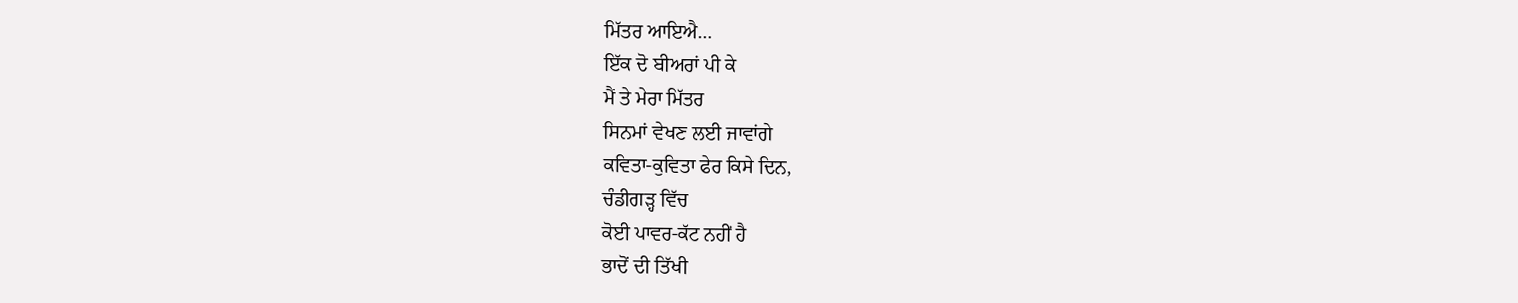ਮਿੱਤਰ ਆਇਐ…
ਇੱਕ ਦੋ ਬੀਅਰਾਂ ਪੀ ਕੇ
ਮੈਂ ਤੇ ਮੇਰਾ ਮਿੱਤਰ
ਸਿਨਮਾਂ ਵੇਖਣ ਲਈ ਜਾਵਾਂਗੇ
ਕਵਿਤਾ-ਕੁਵਿਤਾ ਫੇਰ ਕਿਸੇ ਦਿਨ,
ਚੰਡੀਗੜ੍ਹ ਵਿੱਚ
ਕੋਈ ਪਾਵਰ-ਕੱਟ ਨਹੀਂ ਹੈ
ਭਾਦੋਂ ਦੀ ਤਿੱਖੀ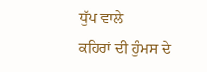ਧੁੱਪ ਵਾਲੇ
ਕਹਿਰਾਂ ਦੀ ਹੁੰਮਸ ਦੇ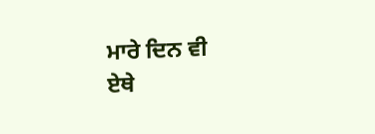ਮਾਰੇ ਦਿਨ ਵੀ
ਏਥੇ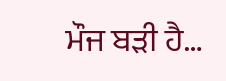ਮੌਜ ਬੜੀ ਹੈ…